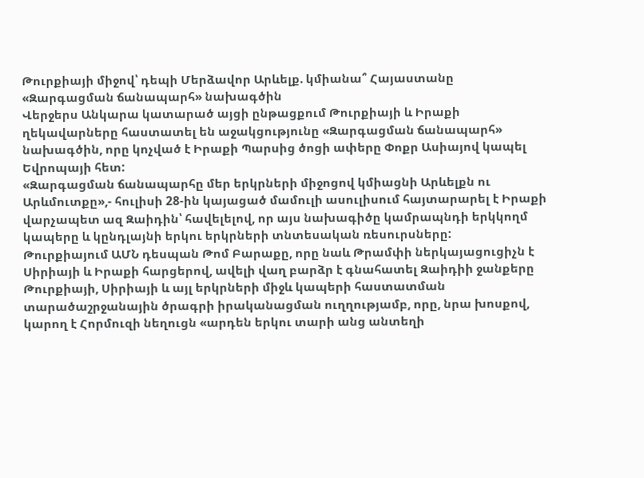Թուրքիայի միջով՝ դեպի Մերձավոր Արևելք. կմիանա՞ Հայաստանը «Զարգացման ճանապարհ» նախագծին
Վերջերս Անկարա կատարած այցի ընթացքում Թուրքիայի և Իրաքի ղեկավարները հաստատել են աջակցությունը «Զարգացման ճանապարհ» նախագծին, որը կոչված է Իրաքի Պարսից ծոցի ափերը Փոքր Ասիայով կապել Եվրոպայի հետ:
«Զարգացման ճանապարհը մեր երկրների միջոցով կմիացնի Արևելքն ու Արևմուտքը»,- հուլիսի 28-ին կայացած մամուլի ասուլիսում հայտարարել է Իրաքի վարչապետ ազ Զաիդին՝ հավելելով, որ այս նախագիծը կամրապնդի երկկողմ կապերը և կընդլայնի երկու երկրների տնտեսական ռեսուրսները:
Թուրքիայում ԱՄՆ դեսպան Թոմ Բարաքը, որը նաև Թրամփի ներկայացուցիչն է Սիրիայի և Իրաքի հարցերով, ավելի վաղ բարձր է գնահատել Զաիդիի ջանքերը Թուրքիայի, Սիրիայի և այլ երկրների միջև կապերի հաստատման տարածաշրջանային ծրագրի իրականացման ուղղությամբ, որը, նրա խոսքով, կարող է Հորմուզի նեղուցն «արդեն երկու տարի անց անտեղի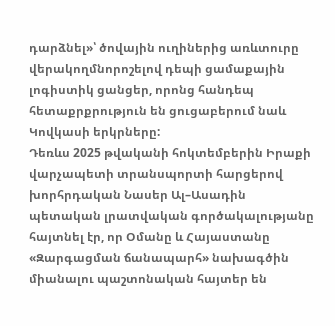դարձնել»՝ ծովային ուղիներից առևտուրը վերակողմնորոշելով դեպի ցամաքային լոգիստիկ ցանցեր, որոնց հանդեպ հետաքրքրություն են ցուցաբերում նաև Կովկասի երկրները:
Դեռևս 2025 թվականի հոկտեմբերին Իրաքի վարչապետի տրանսպորտի հարցերով խորհրդական Նասեր Ալ–Ասադին պետական լրատվական գործակալությանը հայտնել էր, որ Օմանը և Հայաստանը «Զարգացման ճանապարհ» նախագծին միանալու պաշտոնական հայտեր են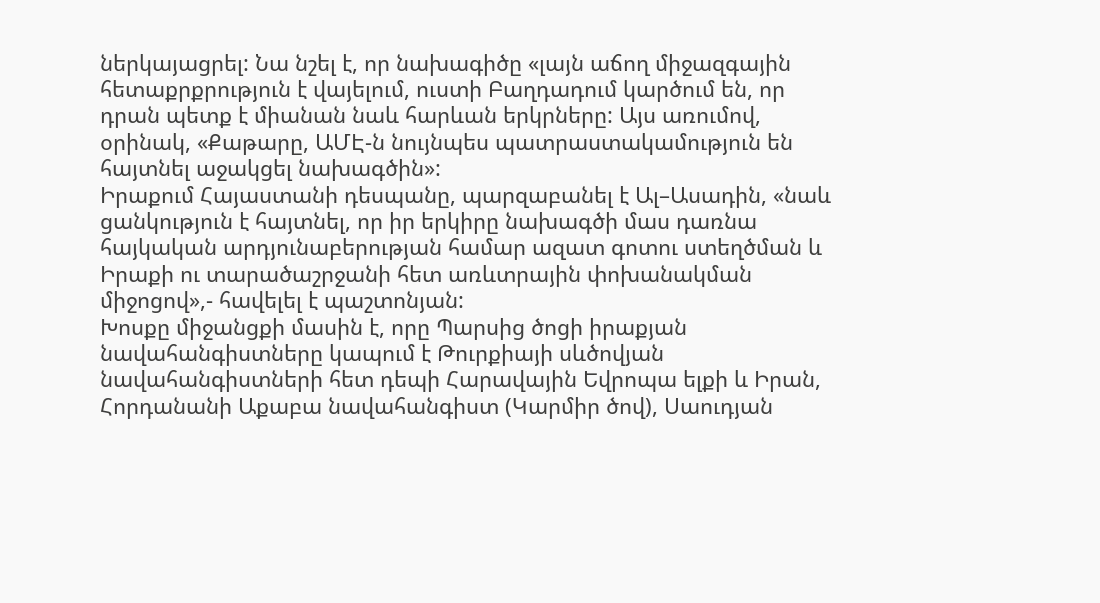ներկայացրել: Նա նշել է, որ նախագիծը «լայն աճող միջազգային հետաքրքրություն է վայելում, ուստի Բաղդադում կարծում են, որ դրան պետք է միանան նաև հարևան երկրները: Այս առումով, օրինակ, «Քաթարը, ԱՄԷ-ն նույնպես պատրաստակամություն են հայտնել աջակցել նախագծին»:
Իրաքում Հայաստանի դեսպանը, պարզաբանել է Ալ–Ասադին, «նաև ցանկություն է հայտնել, որ իր երկիրը նախագծի մաս դառնա հայկական արդյունաբերության համար ազատ գոտու ստեղծման և Իրաքի ու տարածաշրջանի հետ առևտրային փոխանակման միջոցով»,- հավելել է պաշտոնյան:
Խոսքը միջանցքի մասին է, որը Պարսից ծոցի իրաքյան նավահանգիստները կապում է Թուրքիայի սևծովյան նավահանգիստների հետ դեպի Հարավային Եվրոպա ելքի և Իրան, Հորդանանի Աքաբա նավահանգիստ (Կարմիր ծով), Սաուդյան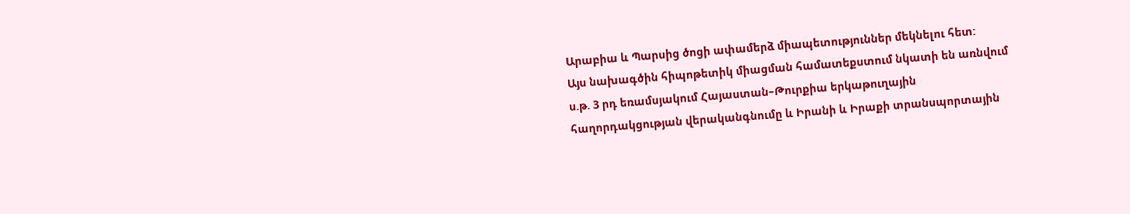Արաբիա և Պարսից ծոցի ափամերձ միապետություններ մեկնելու հետ:
Այս նախագծին հիպոթետիկ միացման համատեքստում նկատի են առնվում ս.թ. 3 րդ եռամսյակում Հայաստան–Թուրքիա երկաթուղային հաղորդակցության վերականգնումը և Իրանի և Իրաքի տրանսպորտային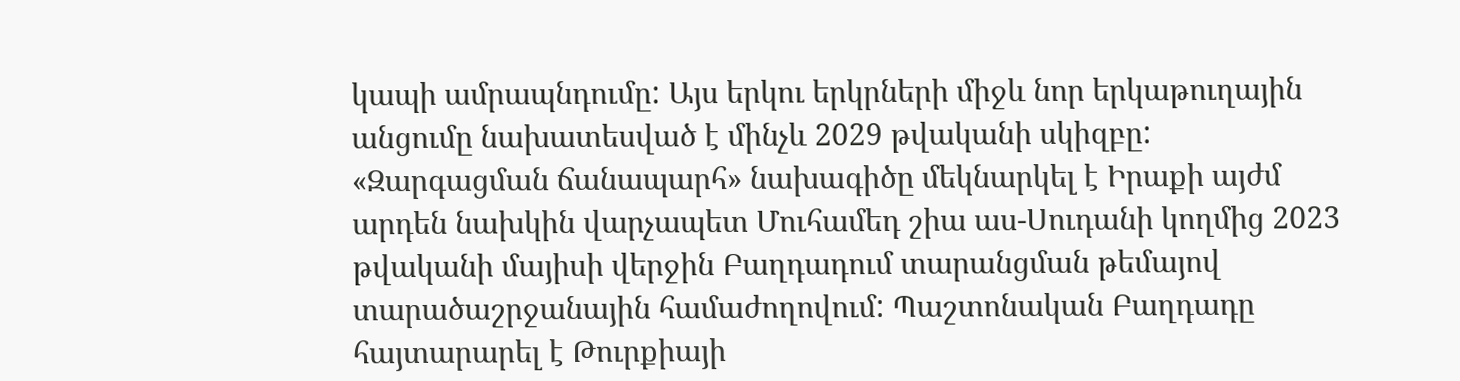կապի ամրապնդումը: Այս երկու երկրների միջև նոր երկաթուղային անցումը նախատեսված է մինչև 2029 թվականի սկիզբը:
«Զարգացման ճանապարհ» նախագիծը մեկնարկել է Իրաքի այժմ արդեն նախկին վարչապետ Մուհամեդ շիա աս-Սուդանի կողմից 2023 թվականի մայիսի վերջին Բաղդադում տարանցման թեմայով տարածաշրջանային համաժողովում: Պաշտոնական Բաղդադը հայտարարել է Թուրքիայի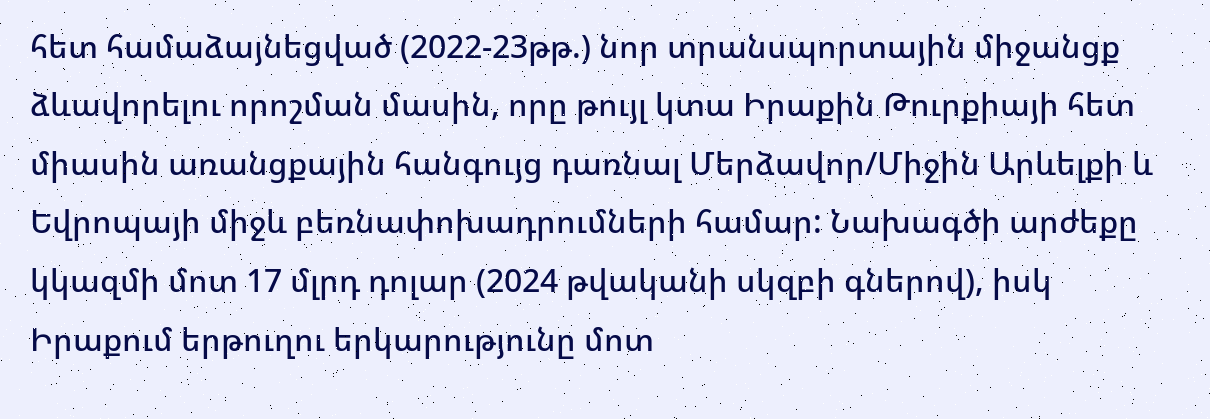հետ համաձայնեցված (2022-23թթ.) նոր տրանսպորտային միջանցք ձևավորելու որոշման մասին, որը թույլ կտա Իրաքին Թուրքիայի հետ միասին առանցքային հանգույց դառնալ Մերձավոր/Միջին Արևելքի և Եվրոպայի միջև բեռնափոխադրումների համար: Նախագծի արժեքը կկազմի մոտ 17 մլրդ դոլար (2024 թվականի սկզբի գներով), իսկ Իրաքում երթուղու երկարությունը մոտ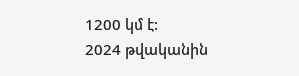1200 կմ է:
2024 թվականին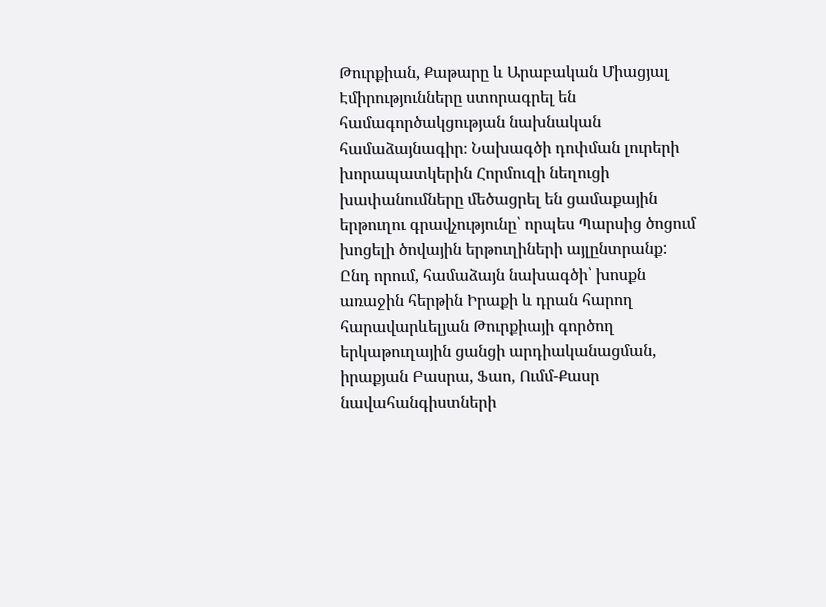Թուրքիան, Քաթարը և Արաբական Միացյալ Էմիրությունները ստորագրել են համագործակցության նախնական համաձայնագիր։ Նախագծի դոփման լուրերի խորապատկերին Հորմուզի նեղուցի խափանումները մեծացրել են ցամաքային երթուղու գրավչությունը՝ որպես Պարսից ծոցում խոցելի ծովային երթուղիների այլընտրանք:
Ընդ որում, համաձայն նախագծի՝ խոսքն առաջին հերթին Իրաքի և դրան հարող հարավարևելյան Թուրքիայի գործող երկաթուղային ցանցի արդիականացման, իրաքյան Բասրա, Ֆաո, Ումմ-Քասր նավահանգիստների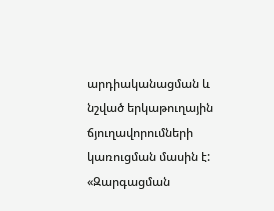արդիականացման և նշված երկաթուղային ճյուղավորումների կառուցման մասին է:
«Զարգացման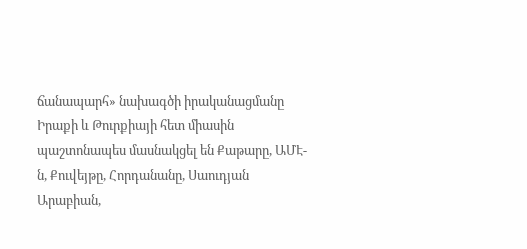ճանապարհ» նախագծի իրականացմանը Իրաքի և Թուրքիայի հետ միասին պաշտոնապես մասնակցել են Քաթարը, ԱՄԷ-ն, Քուվեյթը, Հորդանանը, Սաուդյան Արաբիան,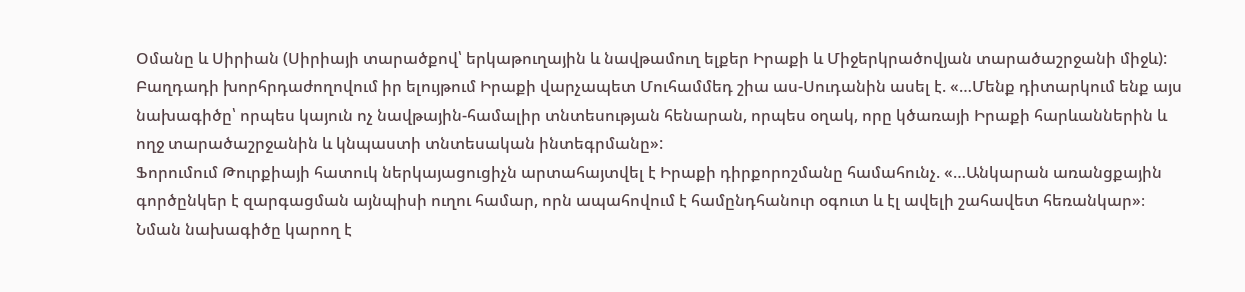Օմանը և Սիրիան (Սիրիայի տարածքով՝ երկաթուղային և նավթամուղ ելքեր Իրաքի և Միջերկրածովյան տարածաշրջանի միջև):
Բաղդադի խորհրդաժողովում իր ելույթում Իրաքի վարչապետ Մուհամմեդ շիա աս-Սուդանին ասել է. «…Մենք դիտարկում ենք այս նախագիծը՝ որպես կայուն ոչ նավթային-համալիր տնտեսության հենարան, որպես օղակ, որը կծառայի Իրաքի հարևաններին և ողջ տարածաշրջանին և կնպաստի տնտեսական ինտեգրմանը»:
Ֆորումում Թուրքիայի հատուկ ներկայացուցիչն արտահայտվել է Իրաքի դիրքորոշմանը համահունչ. «…Անկարան առանցքային գործընկեր է զարգացման այնպիսի ուղու համար, որն ապահովում է համընդհանուր օգուտ և էլ ավելի շահավետ հեռանկար»։
Նման նախագիծը կարող է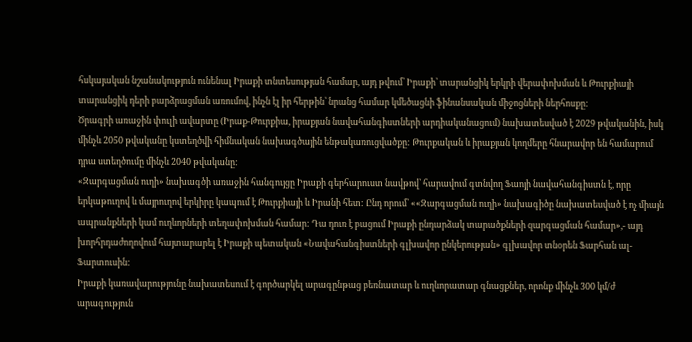հսկայական նշանակություն ունենալ Իրաքի տնտեսության համար, այդ թվում՝ Իրաքի՝ տարանցիկ երկրի վերափոխման և Թուրքիայի տարանցիկ դերի բարձրացման առումով, ինչն էլ իր հերթին՝ նրանց համար կմեծացնի ֆինանսական միջոցների ներհոսքը:
Ծրագրի առաջին փուլի ավարտը (Իրաք-Թուրքիա, իրաքյան նավահանգիստների արդիականացում) նախատեսված է 2029 թվականին, իսկ մինչև 2050 թվականը կստեղծվի հիմնական նախագծային ենթակառուցվածքը: Թուրքական և իրաքյան կողմերը հնարավոր են համարում դրա ստեղծումը մինչև 2040 թվականը:
«Զարգացման ուղի» նախագծի առաջին հանգույցը Իրաքի գերհարուստ նավթով՝ հարավում գտնվող Ֆաոյի նավահանգիստն է, որը երկաթուղով և մայրուղով երկիրը կապում է Թուրքիայի և Իրանի հետ: Ընդ որում՝ ««Զարգացման ուղի» նախագիծը նախատեսված է ոչ միայն ապրանքների կամ ուղևորների տեղափոխման համար: Դա դուռ է բացում Իրաքի ընդարձակ տարածքների զարգացման համար»,- այդ խորհրդաժողովում հայտարարել է Իրաքի պետական «Նավահանգիստների գլխավոր ընկերության» գլխավոր տնօրեն Ֆարհան ալ-Ֆարտուսին:
Իրաքի կառավարությունը նախատեսում է գործարկել արագընթաց բեռնատար և ուղևորատար գնացքներ, որոնք մինչև 300 կմ/ժ արագություն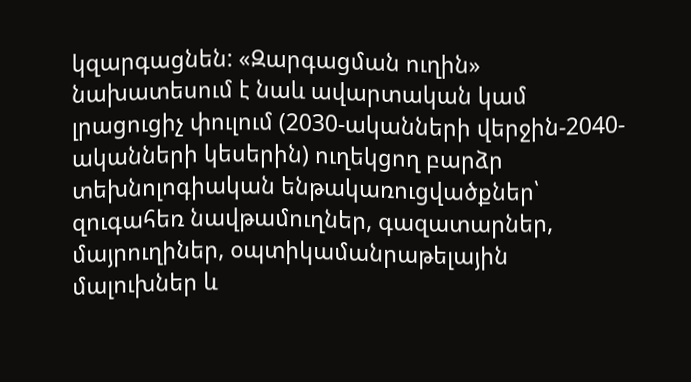կզարգացնեն: «Զարգացման ուղին» նախատեսում է նաև ավարտական կամ լրացուցիչ փուլում (2030-ականների վերջին-2040-ականների կեսերին) ուղեկցող բարձր տեխնոլոգիական ենթակառուցվածքներ՝ զուգահեռ նավթամուղներ, գազատարներ, մայրուղիներ, օպտիկամանրաթելային մալուխներ և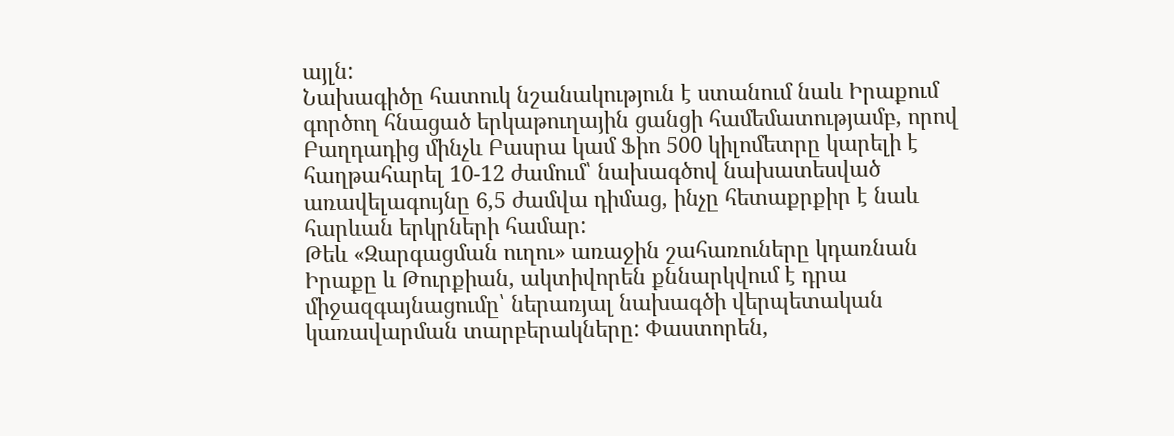այլն:
Նախագիծը հատուկ նշանակություն է ստանում նաև Իրաքում գործող հնացած երկաթուղային ցանցի համեմատությամբ, որով Բաղդադից մինչև Բասրա կամ Ֆիո 500 կիլոմետրը կարելի է հաղթահարել 10-12 ժամում՝ նախագծով նախատեսված առավելագույնը 6,5 ժամվա դիմաց, ինչը հետաքրքիր է նաև հարևան երկրների համար:
Թեև «Զարգացման ուղու» առաջին շահառուները կդառնան Իրաքը և Թուրքիան, ակտիվորեն քննարկվում է դրա միջազգայնացումը՝ ներառյալ նախագծի վերպետական կառավարման տարբերակները: Փաստորեն,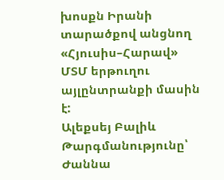խոսքն Իրանի տարածքով անցնող «Հյուսիս–Հարավ» ՄՏՄ երթուղու այլընտրանքի մասին է:
Ալեքսեյ Բալիև
Թարգմանությունը՝ Ժաննա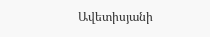Ավետիսյանի